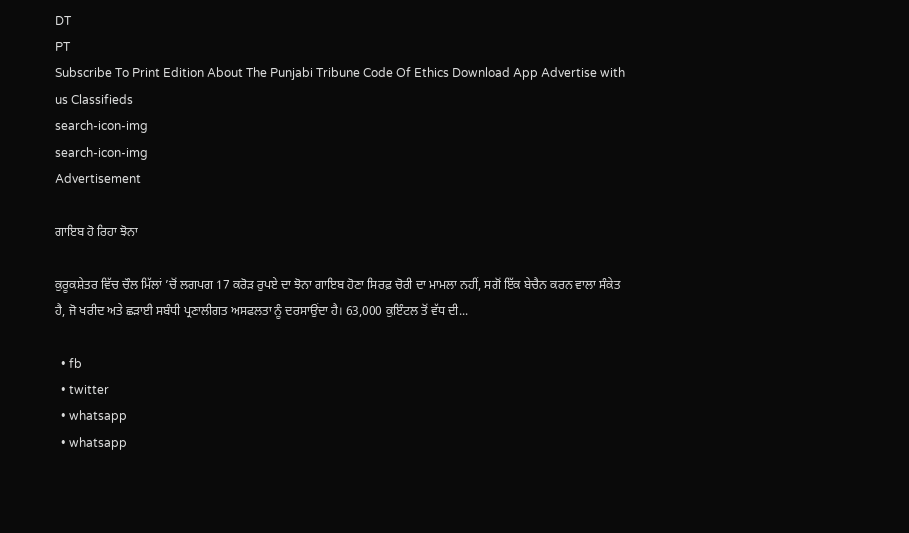DT
PT
Subscribe To Print Edition About The Punjabi Tribune Code Of Ethics Download App Advertise with us Classifieds
search-icon-img
search-icon-img
Advertisement

ਗਾਇਬ ਹੋ ਰਿਹਾ ਝੋਨਾ

ਕੁਰੂਕਸ਼ੇਤਰ ਵਿੱਚ ਚੌਲ ਮਿੱਲਾਂ ’ਚੋਂ ਲਗਪਗ 17 ਕਰੋੜ ਰੁਪਏ ਦਾ ਝੋਨਾ ਗਾਇਬ ਹੋਣਾ ਸਿਰਫ਼ ਚੋਰੀ ਦਾ ਮਾਮਲਾ ਨਹੀਂ, ਸਗੋਂ ਇੱਕ ਬੇਚੈਨ ਕਰਨ ਵਾਲਾ ਸੰਕੇਤ ਹੈ, ਜੋ ਖਰੀਦ ਅਤੇ ਛੜਾਈ ਸਬੰਧੀ ਪ੍ਰਣਾਲੀਗਤ ਅਸਫਲਤਾ ਨੂੰ ਦਰਸਾਉਂਦਾ ਹੈ। 63,000 ਕੁਇੰਟਲ ਤੋਂ ਵੱਧ ਦੀ...

  • fb
  • twitter
  • whatsapp
  • whatsapp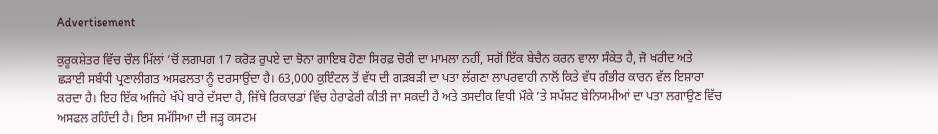Advertisement

ਕੁਰੂਕਸ਼ੇਤਰ ਵਿੱਚ ਚੌਲ ਮਿੱਲਾਂ ’ਚੋਂ ਲਗਪਗ 17 ਕਰੋੜ ਰੁਪਏ ਦਾ ਝੋਨਾ ਗਾਇਬ ਹੋਣਾ ਸਿਰਫ਼ ਚੋਰੀ ਦਾ ਮਾਮਲਾ ਨਹੀਂ, ਸਗੋਂ ਇੱਕ ਬੇਚੈਨ ਕਰਨ ਵਾਲਾ ਸੰਕੇਤ ਹੈ, ਜੋ ਖਰੀਦ ਅਤੇ ਛੜਾਈ ਸਬੰਧੀ ਪ੍ਰਣਾਲੀਗਤ ਅਸਫਲਤਾ ਨੂੰ ਦਰਸਾਉਂਦਾ ਹੈ। 63,000 ਕੁਇੰਟਲ ਤੋਂ ਵੱਧ ਦੀ ਗੜਬੜੀ ਦਾ ਪਤਾ ਲੱਗਣਾ ਲਾਪਰਵਾਹੀ ਨਾਲੋਂ ਕਿਤੇ ਵੱਧ ਗੰਭੀਰ ਕਾਰਨ ਵੱਲ ਇਸ਼ਾਰਾ ਕਰਦਾ ਹੈ। ਇਹ ਇੱਕ ਅਜਿਹੇ ਖੱਪੇ ਬਾਰੇ ਦੱਸਦਾ ਹੈ, ਜਿੱਥੇ ਰਿਕਾਰਡਾਂ ਵਿੱਚ ਹੇਰਾਫੇਰੀ ਕੀਤੀ ਜਾ ਸਕਦੀ ਹੈ ਅਤੇ ਤਸਦੀਕ ਵਿਧੀ ਮੌਕੇ ’ਤੇ ਸਪੱਸ਼ਟ ਬੇਨਿਯਮੀਆਂ ਦਾ ਪਤਾ ਲਗਾਉਣ ਵਿੱਚ ਅਸਫਲ ਰਹਿੰਦੀ ਹੈ। ਇਸ ਸਮੱਸਿਆ ਦੀ ਜੜ੍ਹ ਕਸਟਮ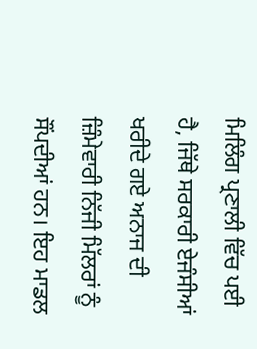ਮਿਲਿੰਗ ਪ੍ਰਣਾਲੀ ਵਿੱਚ ਪਈ ਹੈ, ਜਿੱਥੇ ਸਰਕਾਰੀ ਏਜੰਸੀਆਂ ਖਰੀਦੇ ਗਏ ਅਨਾਜ ਦੀ ਜ਼ਿੰਮੇਵਾਰੀ ਨਿੱਜੀ ਮਿੱਲਰਾਂ ਨੂੰ ਸੌਂਪਦੀਆਂ ਹਨ। ਇਹ ਮਾਡਲ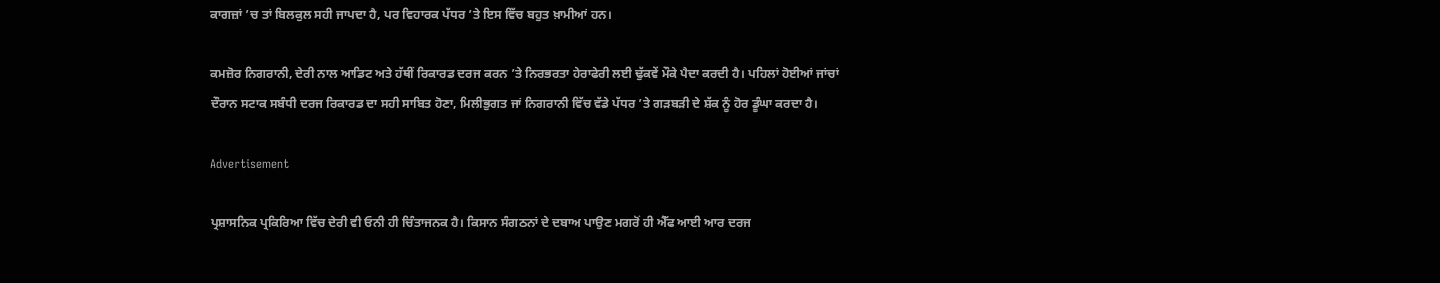ਕਾਗਜ਼ਾਂ ’ਚ ਤਾਂ ਬਿਲਕੁਲ ਸਹੀ ਜਾਪਦਾ ਹੈ, ਪਰ ਵਿਹਾਰਕ ਪੱਧਰ ’ਤੇ ਇਸ ਵਿੱਚ ਬਹੁਤ ਖ਼ਾਮੀਆਂ ਹਨ।

ਕਮਜ਼ੋਰ ਨਿਗਰਾਨੀ, ਦੇਰੀ ਨਾਲ ਆਡਿਟ ਅਤੇ ਹੱਥੀਂ ਰਿਕਾਰਡ ਦਰਜ ਕਰਨ ’ਤੇ ਨਿਰਭਰਤਾ ਹੇਰਾਫੇਰੀ ਲਈ ਢੁੱਕਵੇਂ ਮੌਕੇ ਪੈਦਾ ਕਰਦੀ ਹੈ। ਪਹਿਲਾਂ ਹੋਈਆਂ ਜਾਂਚਾਂ ਦੌਰਾਨ ਸਟਾਕ ਸਬੰਧੀ ਦਰਜ ਰਿਕਾਰਡ ਦਾ ਸਹੀ ਸਾਬਿਤ ਹੋਣਾ, ਮਿਲੀਭੁਗਤ ਜਾਂ ਨਿਗਰਾਨੀ ਵਿੱਚ ਵੱਡੇ ਪੱਧਰ ’ਤੇ ਗੜਬੜੀ ਦੇ ਸ਼ੱਕ ਨੂੰ ਹੋਰ ਡੂੰਘਾ ਕਰਦਾ ਹੈ।

Advertisement

ਪ੍ਰਸ਼ਾਸਨਿਕ ਪ੍ਰਕਿਰਿਆ ਵਿੱਚ ਦੇਰੀ ਵੀ ਓਨੀ ਹੀ ਚਿੰਤਾਜਨਕ ਹੈ। ਕਿਸਾਨ ਸੰਗਠਨਾਂ ਦੇ ਦਬਾਅ ਪਾਉਣ ਮਗਰੋਂ ਹੀ ਐੱਫ ਆਈ ਆਰ ਦਰਜ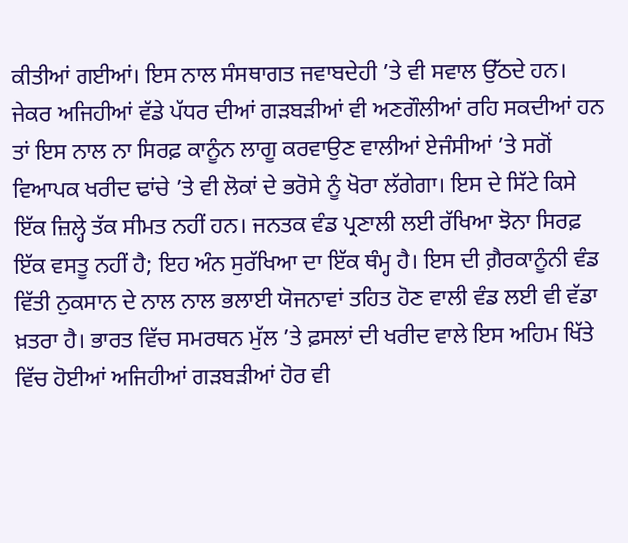ਕੀਤੀਆਂ ਗਈਆਂ। ਇਸ ਨਾਲ ਸੰਸਥਾਗਤ ਜਵਾਬਦੇਹੀ ’ਤੇ ਵੀ ਸਵਾਲ ਉੱਠਦੇ ਹਨ। ਜੇਕਰ ਅਜਿਹੀਆਂ ਵੱਡੇ ਪੱਧਰ ਦੀਆਂ ਗੜਬੜੀਆਂ ਵੀ ਅਣਗੌਲੀਆਂ ਰਹਿ ਸਕਦੀਆਂ ਹਨ ਤਾਂ ਇਸ ਨਾਲ ਨਾ ਸਿਰਫ਼ ਕਾਨੂੰਨ ਲਾਗੂ ਕਰਵਾਉਣ ਵਾਲੀਆਂ ਏਜੰਸੀਆਂ ’ਤੇ ਸਗੋਂ ਵਿਆਪਕ ਖਰੀਦ ਢਾਂਚੇ ’ਤੇ ਵੀ ਲੋਕਾਂ ਦੇ ਭਰੋਸੇ ਨੂੰ ਖੋਰਾ ਲੱਗੇਗਾ। ਇਸ ਦੇ ਸਿੱਟੇ ਕਿਸੇ ਇੱਕ ਜ਼ਿਲ੍ਹੇ ਤੱਕ ਸੀਮਤ ਨਹੀਂ ਹਨ। ਜਨਤਕ ਵੰਡ ਪ੍ਰਣਾਲੀ ਲਈ ਰੱਖਿਆ ਝੋਨਾ ਸਿਰਫ਼ ਇੱਕ ਵਸਤੂ ਨਹੀਂ ਹੈ; ਇਹ ਅੰਨ ਸੁਰੱਖਿਆ ਦਾ ਇੱਕ ਥੰਮ੍ਹ ਹੈ। ਇਸ ਦੀ ਗ਼ੈਰਕਾਨੂੰਨੀ ਵੰਡ ਵਿੱਤੀ ਨੁਕਸਾਨ ਦੇ ਨਾਲ ਨਾਲ ਭਲਾਈ ਯੋਜਨਾਵਾਂ ਤਹਿਤ ਹੋਣ ਵਾਲੀ ਵੰਡ ਲਈ ਵੀ ਵੱਡਾ ਖ਼ਤਰਾ ਹੈ। ਭਾਰਤ ਵਿੱਚ ਸਮਰਥਨ ਮੁੱਲ ’ਤੇ ਫ਼ਸਲਾਂ ਦੀ ਖਰੀਦ ਵਾਲੇ ਇਸ ਅਹਿਮ ਖਿੱਤੇ ਵਿੱਚ ਹੋਈਆਂ ਅਜਿਹੀਆਂ ਗੜਬੜੀਆਂ ਹੋਰ ਵੀ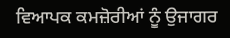ਵਿਆਪਕ ਕਮਜ਼ੋਰੀਆਂ ਨੂੰ ਉਜਾਗਰ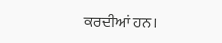ਕਰਦੀਆਂ ਹਨ।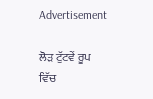Advertisement

ਲੋੜ ਟੁੱਟਵੇਂ ਰੂਪ ਵਿੱਚ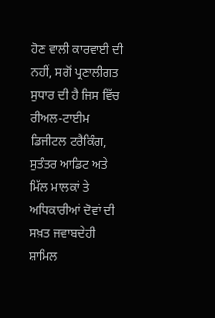ਹੋਣ ਵਾਲੀ ਕਾਰਵਾਈ ਦੀ ਨਹੀਂ, ਸਗੋਂ ਪ੍ਰਣਾਲੀਗਤ ਸੁਧਾਰ ਦੀ ਹੈ ਜਿਸ ਵਿੱਚ ਰੀਅਲ-ਟਾਈਮ ਡਿਜੀਟਲ ਟਰੈਕਿੰਗ, ਸੁਤੰਤਰ ਆਡਿਟ ਅਤੇ ਮਿੱਲ ਮਾਲਕਾਂ ਤੇ ਅਧਿਕਾਰੀਆਂ ਦੋਵਾਂ ਦੀ ਸਖ਼ਤ ਜਵਾਬਦੇਹੀ ਸ਼ਾਮਿਲ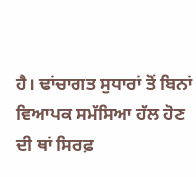ਹੈ। ਢਾਂਚਾਗਤ ਸੁਧਾਰਾਂ ਤੋਂ ਬਿਨਾਂ ਵਿਆਪਕ ਸਮੱਸਿਆ ਹੱਲ ਹੋਣ ਦੀ ਥਾਂ ਸਿਰਫ਼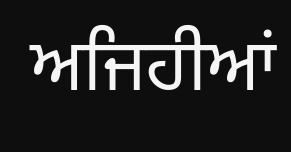ਅਜਿਹੀਆਂ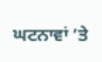ਘਟਨਾਵਾਂ ’ਤੇ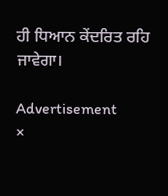ਹੀ ਧਿਆਨ ਕੇਂਦਰਿਤ ਰਹਿ ਜਾਵੇਗਾ।

Advertisement
×